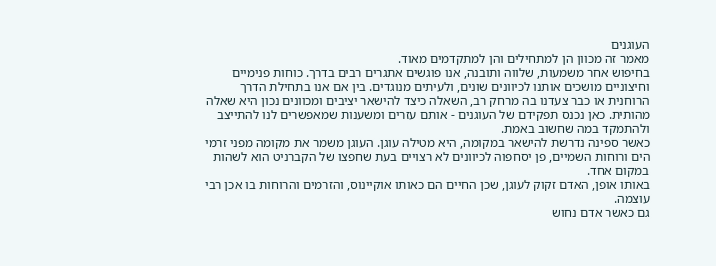העוגנים
מאמר זה מכוון הן למתחילים והן למתקדמים מאוד.
בחיפוש אחר משמעות, שלווה ותובנה, אנו פוגשים אתגרים רבים בדרך. כוחות פנימיים וחיצוניים מושכים אותנו לכיוונים שונים, ולעיתים מנוגדים. בין אם אנו בתחילת הדרך הרוחנית או כבר צעדנו בה מרחק רב, השאלה כיצד להישאר יציבים ומכוונים נכון היא שאלה מהותית. כאן נכנס תפקידם של העוגנים - אותם עזרים ומשענות שמאפשרים לנו להתייצב ולהתמקד במה שחשוב באמת.
כאשר ספינה נדרשת להישאר במקומה, היא מטילה עוגן. העוגן משמר את מקומה מפני זרמי הים ורוחות השמיים, פן יסחפוה לכיוונים לא רצויים בעת שחפצו של הקברניט הוא לשהות במקום אחד.
באותו אופן, האדם זקוק לעוגן, שכן החיים הם כאותו אוקיינוס, והזרמים והרוחות בו אכן רבי עוצמה.
גם כאשר אדם נחוש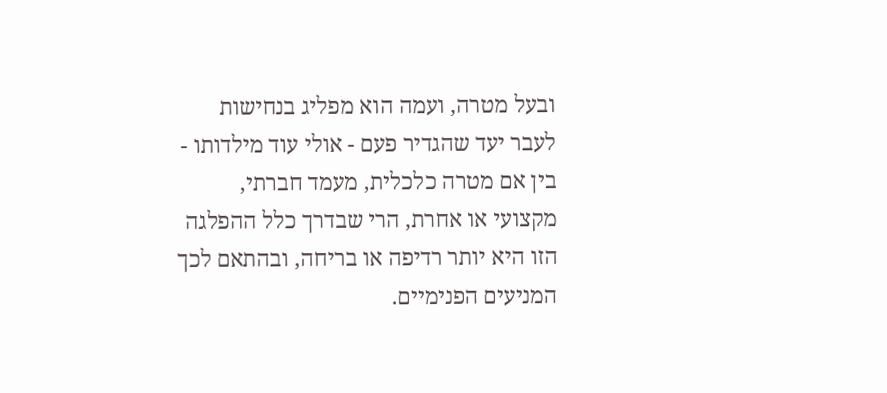ובעל מטרה, ועמה הוא מפליג בנחישות לעבר יעד שהגדיר פעם - אולי עוד מילדותו - בין אם מטרה כלכלית, מעמד חברתי, מקצועי או אחרת, הרי שבדרך כלל ההפלגה הזו היא יותר רדיפה או בריחה, ובהתאם לכך המניעים הפנימיים.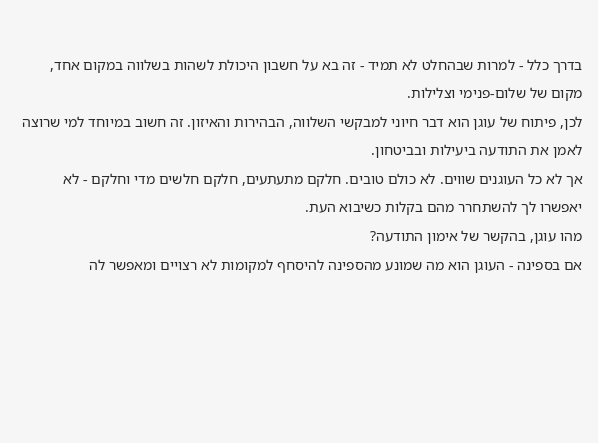בדרך כלל - למרות שבהחלט לא תמיד - זה בא על חשבון היכולת לשהות בשלווה במקום אחד, מקום של שלום-פנימי וצלילות.
לכן, פיתוח של עוגן הוא דבר חיוני למבקשי השלווה, הבהירות והאיזון. זה חשוב במיוחד למי שרוצה לאמן את התודעה ביעילות ובביטחון.
אך לא כל העוגנים שווים. לא כולם טובים. חלקם מתעתעים, חלקם חלשים מדי וחלקם - לא יאפשרו לך להשתחרר מהם בקלות כשיבוא העת.
מהו עוגן, בהקשר של אימון התודעה?
אם בספינה - העוגן הוא מה שמונע מהספינה להיסחף למקומות לא רצויים ומאפשר לה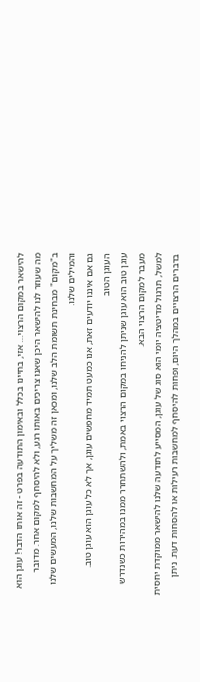להישאר במקום הרצוי… אזי, בחיינו בכלל ובאימון התודעה בפרט - זה אותו הדבר! עוגן הוא מה שעוזר לנו להישאר היכן שאנו צריכים באותו רגע, ולא להיסחף למקום אחר. מדובר ב"מקום" מבחינת תשומת הלב שלנו, ומכאן זה משליך על המחשבות שלנו, המעשים שלנו והמילים שלנו.
גם אם איננו יודעים זאת, אנו כמעט תמיד מחפשים עוגן, אך לא כל עוגן הוא עוגן טוב.
העוגן הטוב
עוגן טוב הוא עוגן שניתן להניחו במקום הרצוי באמת, ולהשתחרר ממנו במהירות כשנדרש מעבר למקום הרצוי הבא.
למשל, תרגול מדיטציה יומי הוא סוג של עוגן, המסייע לתודעה שלנו להישאר ממוקדת יחסית בדברים הרצויים במהלך היום, ופחות להיסחף למחשבות רעילות או להסחות דעת. ניתן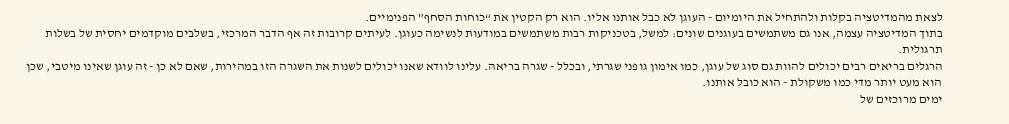לצאת מהמדיטציה בקלות ולהתחיל את היומיום - העוגן לא כבל אותנו אליו. הוא רק הקטין את “כוחות הסחף” הפנימיים.
בתוך המדיטציה עצמה, אנו גם משתמשים בעוגנים שונים: למשל, בטכניקות רבות משתמשים במודעות לנשימה כעוגן. לעיתים קרובות זה אף הדבר המרכזי, בשלבים מוקדמים יחסית של בשלות תרגולית.
הרגלים בריאים רבים יכולים להוות גם סוג של עוגן, כמו אימון גופני שגרתי, ובכלל - שגרה בריאה. עלינו לוודא שאנו יכולים לשנות את השגרה הזו במהירות, שאם לא כן - זה עוגן שאינו מיטבי, שכן הוא מעט יותר מדי כמו משקולת - הוא כובל אותנו.
ימים מרוכזים של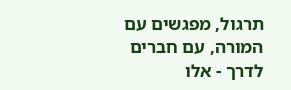תרגול, מפגשים עם המורה, עם חברים לדרך - אלו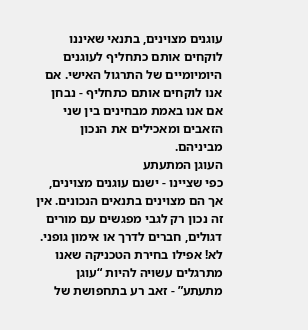עוגנים מצוינים, בתנאי שאיננו לוקחים אותם כתחליף לעוגנים היומיומיים של התרגול האישי. אם אנו לוקחים אותם כתחליף - נבחן אם אנו באמת מבחינים בין שני הזאבים ומאכילים את הנכון מביניהם.
העוגן המתעתע
כפי שציינו - ישנם עוגנים מצוינים, אך הם מצוינים בתנאים הנכונים. אין זה נכון רק לגבי מפגשים עם מורים דגולים, חברים לדרך או אימון גופני. לא! אפילו בחירת הטכניקה שאנו מתרגלים עשויה להיות “עוגן מתעתע” - זאב רע בתחפושת של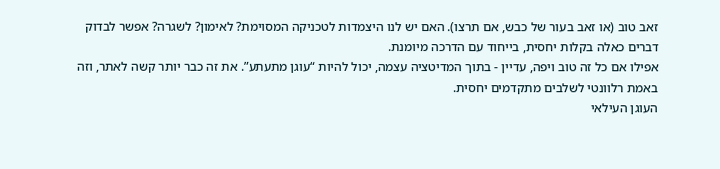זאב טוב (או זאב בעור של כבש, אם תרצו). האם יש לנו היצמדות לטכניקה המסוימת? לאימון? לשגרה? אפשר לבדוק דברים כאלה בקלות יחסית, בייחוד עם הדרכה מיומנת.
אפילו אם כל זה טוב ויפה, עדיין - בתוך המדיטציה עצמה, יכול להיות “עוגן מתעתע”. את זה כבר יותר קשה לאתר, וזה באמת רלוונטי לשלבים מתקדמים יחסית.
העוגן העילאי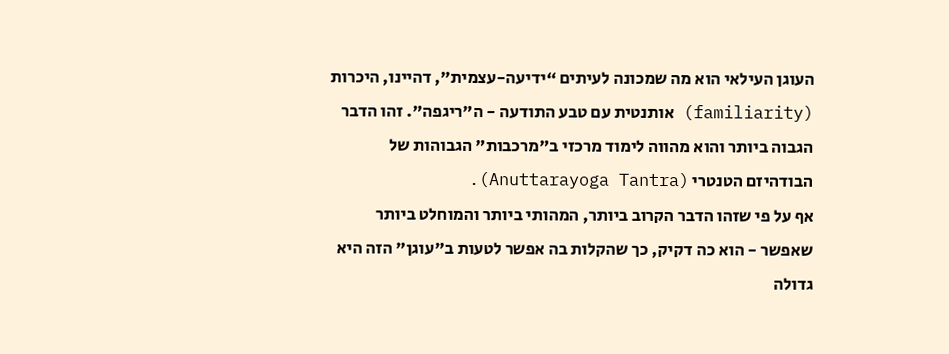העוגן העילאי הוא מה שמכונה לעיתים “ידיעה-עצמית”, דהיינו, היכרות (familiarity) אותנטית עם טבע התודעה - ה"ריגפה". זהו הדבר הגבוה ביותר והוא מהווה לימוד מרכזי ב"מרכבות" הגבוהות של הבודהיזם הטנטרי (Anuttarayoga Tantra).
אף על פי שזהו הדבר הקרוב ביותר, המהותי ביותר והמוחלט ביותר שאפשר - הוא כה דקיק, כך שהקלות בה אפשר לטעות ב"עוגן" הזה היא גדולה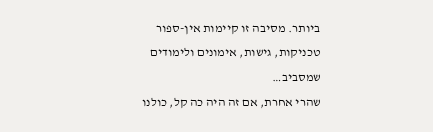ביותר. מסיבה זו קיימות אין-ספור טכניקות, גישות, אימונים ולימודים שמסביב…
שהרי אחרת, אם זה היה כה קל, כולנו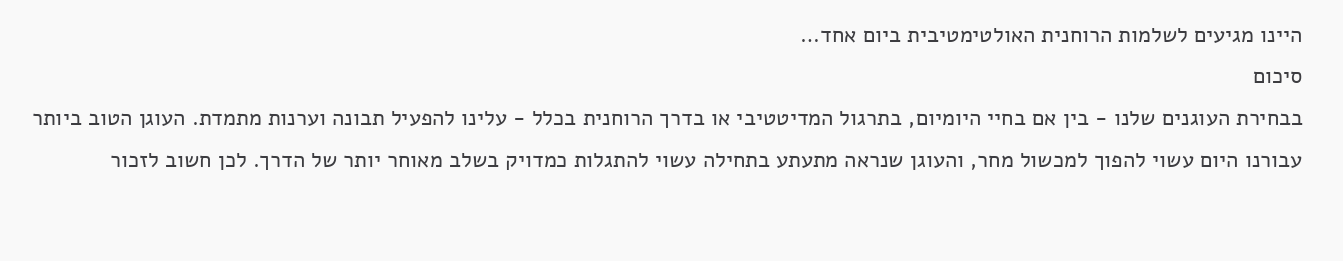היינו מגיעים לשלמות הרוחנית האולטימטיבית ביום אחד…
סיכום
בבחירת העוגנים שלנו - בין אם בחיי היומיום, בתרגול המדיטטיבי או בדרך הרוחנית בכלל - עלינו להפעיל תבונה וערנות מתמדת. העוגן הטוב ביותר עבורנו היום עשוי להפוך למכשול מחר, והעוגן שנראה מתעתע בתחילה עשוי להתגלות כמדויק בשלב מאוחר יותר של הדרך. לכן חשוב לזכור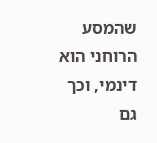שהמסע הרוחני הוא דינמי, וכך גם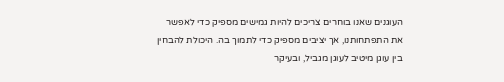העוגנים שאנו בוחרים צריכים להיות גמישים מספיק כדי לאפשר את התפתחותנו, אך יציבים מספיק כדי לתמוך בה. היכולת להבחין בין עוגן מיטיב לעוגן מגביל, ובעיקר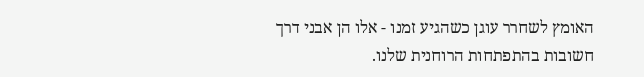האומץ לשחרר עוגן כשהגיע זמנו - אלו הן אבני דרך חשובות בהתפתחות הרוחנית שלנו.